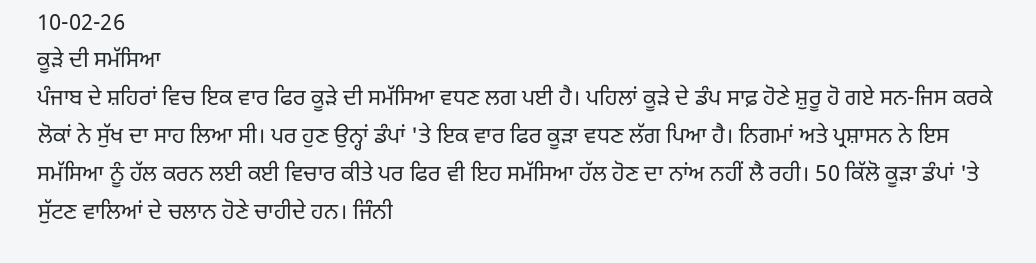10-02-26
ਕੂੜੇ ਦੀ ਸਮੱਸਿਆ
ਪੰਜਾਬ ਦੇ ਸ਼ਹਿਰਾਂ ਵਿਚ ਇਕ ਵਾਰ ਫਿਰ ਕੂੜੇ ਦੀ ਸਮੱਸਿਆ ਵਧਣ ਲਗ ਪਈ ਹੈ। ਪਹਿਲਾਂ ਕੂੜੇ ਦੇ ਡੰਪ ਸਾਫ਼ ਹੋਣੇ ਸ਼ੁਰੂ ਹੋ ਗਏ ਸਨ-ਜਿਸ ਕਰਕੇ ਲੋਕਾਂ ਨੇ ਸੁੱਖ ਦਾ ਸਾਹ ਲਿਆ ਸੀ। ਪਰ ਹੁਣ ਉਨ੍ਹਾਂ ਡੰਪਾਂ 'ਤੇ ਇਕ ਵਾਰ ਫਿਰ ਕੂੜਾ ਵਧਣ ਲੱਗ ਪਿਆ ਹੈ। ਨਿਗਮਾਂ ਅਤੇ ਪ੍ਰਸ਼ਾਸਨ ਨੇ ਇਸ ਸਮੱਸਿਆ ਨੂੰ ਹੱਲ ਕਰਨ ਲਈ ਕਈ ਵਿਚਾਰ ਕੀਤੇ ਪਰ ਫਿਰ ਵੀ ਇਹ ਸਮੱਸਿਆ ਹੱਲ ਹੋਣ ਦਾ ਨਾਂਅ ਨਹੀਂ ਲੈ ਰਹੀ। 50 ਕਿੱਲੋ ਕੂੜਾ ਡੰਪਾਂ 'ਤੇ ਸੁੱਟਣ ਵਾਲਿਆਂ ਦੇ ਚਲਾਨ ਹੋਣੇ ਚਾਹੀਦੇ ਹਨ। ਜਿੰਨੀ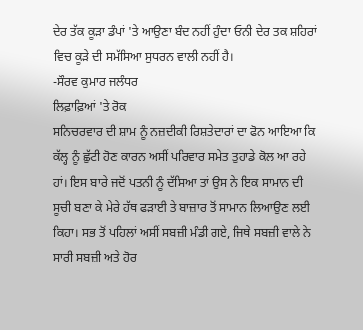ਦੇਰ ਤੱਕ ਕੂੜਾ ਡੰਪਾਂ 'ਤੇ ਆਉਣਾ ਬੰਦ ਨਹੀਂ ਹੁੰਦਾ ਓਨੀ ਦੇਰ ਤਕ ਸ਼ਹਿਰਾਂ ਵਿਚ ਕੂੜੇ ਦੀ ਸਮੱਸਿਆ ਸੁਧਰਨ ਵਾਲੀ ਨਹੀਂ ਹੈ।
-ਸੌਰਵ ਕੁਮਾਰ ਜਲੰਧਰ
ਲਿਫ਼ਾਫ਼ਿਆਂ 'ਤੇ ਰੋਕ
ਸਨਿਚਰਵਾਰ ਦੀ ਸ਼ਾਮ ਨੂੰ ਨਜ਼ਦੀਕੀ ਰਿਸ਼ਤੇਦਾਰਾਂ ਦਾ ਫੋਨ ਆਇਆ ਕਿ ਕੱਲ੍ਹ ਨੂੰ ਛੁੱਟੀ ਹੋਣ ਕਾਰਨ ਅਸੀਂ ਪਰਿਵਾਰ ਸਮੇਤ ਤੁਹਾਡੇ ਕੋਲ ਆ ਰਹੇ ਹਾਂ। ਇਸ ਬਾਰੇ ਜਦੋਂ ਪਤਨੀ ਨੂੰ ਦੱਸਿਆ ਤਾਂ ਉਸ ਨੇ ਇਕ ਸਾਮਾਨ ਦੀ ਸੂਚੀ ਬਣਾ ਕੇ ਮੇਰੇ ਹੱਥ ਫੜਾਈ ਤੇ ਬਾਜ਼ਾਰ ਤੋਂ ਸਾਮਾਨ ਲਿਆਉਣ ਲਈ ਕਿਹਾ। ਸਭ ਤੋਂ ਪਹਿਲਾਂ ਅਸੀਂ ਸਬਜ਼ੀ ਮੰਡੀ ਗਏ, ਜਿਥੇ ਸਬਜ਼ੀ ਵਾਲੇ ਨੇ ਸਾਰੀ ਸਬਜ਼ੀ ਅਤੇ ਹੋਰ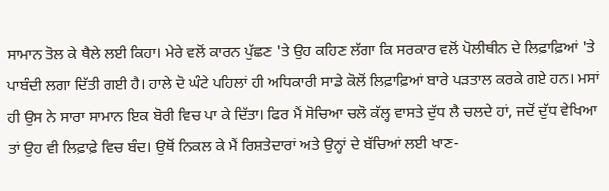ਸਾਮਾਨ ਤੋਲ ਕੇ ਥੈਲੇ ਲਈ ਕਿਹਾ। ਮੇਰੇ ਵਲੋਂ ਕਾਰਨ ਪੁੱਛਣ 'ਤੇ ਉਹ ਕਹਿਣ ਲੱਗਾ ਕਿ ਸਰਕਾਰ ਵਲੋਂ ਪੋਲੀਥੀਨ ਦੇ ਲਿਫ਼ਾਫ਼ਿਆਂ 'ਤੇ ਪਾਬੰਦੀ ਲਗਾ ਦਿੱਤੀ ਗਈ ਹੈ। ਹਾਲੇ ਦੋ ਘੰਟੇ ਪਹਿਲਾਂ ਹੀ ਅਧਿਕਾਰੀ ਸਾਡੇ ਕੋਲੋਂ ਲਿਫ਼ਾਫ਼ਿਆਂ ਬਾਰੇ ਪੜਤਾਲ ਕਰਕੇ ਗਏ ਹਨ। ਮਸਾਂ ਹੀ ਉਸ ਨੇ ਸਾਰਾ ਸਾਮਾਨ ਇਕ ਬੋਰੀ ਵਿਚ ਪਾ ਕੇ ਦਿੱਤਾ। ਫਿਰ ਮੈਂ ਸੋਚਿਆ ਚਲੋ ਕੱਲ੍ਹ ਵਾਸਤੇ ਦੁੱਧ ਲੈ ਚਲਦੇ ਹਾਂ, ਜਦੋਂ ਦੁੱਧ ਵੇਖਿਆ ਤਾਂ ਉਹ ਵੀ ਲਿਫ਼ਾਫ਼ੇ ਵਿਚ ਬੰਦ। ਉਥੋਂ ਨਿਕਲ ਕੇ ਮੈਂ ਰਿਸ਼ਤੇਦਾਰਾਂ ਅਤੇ ਉਨ੍ਹਾਂ ਦੇ ਬੱਚਿਆਂ ਲਈ ਖਾਣ-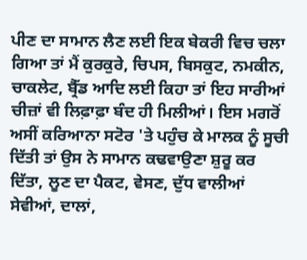ਪੀਣ ਦਾ ਸਾਮਾਨ ਲੈਣ ਲਈ ਇਕ ਬੇਕਰੀ ਵਿਚ ਚਲਾ ਗਿਆ ਤਾਂ ਮੈਂ ਕੁਰਕੁਰੇ, ਚਿਪਸ, ਬਿਸਕੁਟ, ਨਮਕੀਨ, ਚਾਕਲੇਟ, ਬ੍ਰੈੱਡ ਆਦਿ ਲਈ ਕਿਹਾ ਤਾਂ ਇਹ ਸਾਰੀਆਂ ਚੀਜ਼ਾਂ ਵੀ ਲਿਫ਼ਾਫ਼ਾ ਬੰਦ ਹੀ ਮਿਲੀਆਂ। ਇਸ ਮਗਰੋਂ ਅਸੀਂ ਕਰਿਆਨਾ ਸਟੋਰ 'ਤੇ ਪਹੁੰਚ ਕੇ ਮਾਲਕ ਨੂੰ ਸੂਚੀ ਦਿੱਤੀ ਤਾਂ ਉਸ ਨੇ ਸਾਮਾਨ ਕਢਵਾਉਣਾ ਸ਼ੁਰੂ ਕਰ ਦਿੱਤਾ, ਲੂਣ ਦਾ ਪੈਕਟ, ਵੇਸਣ, ਦੁੱਧ ਵਾਲੀਆਂ ਸੇਵੀਆਂ, ਦਾਲਾਂ,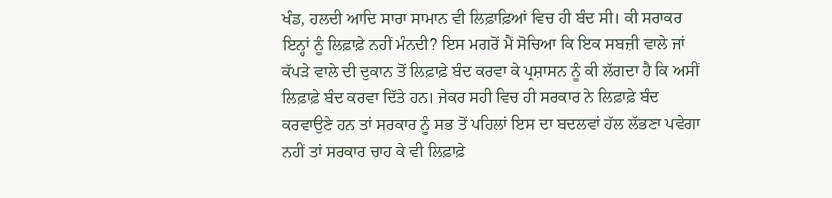ਖੰਡ, ਹਲਦੀ ਆਦਿ ਸਾਰਾ ਸਾਮਾਨ ਵੀ ਲਿਫ਼ਾਫ਼ਿਆਂ ਵਿਚ ਹੀ ਬੰਦ ਸੀ। ਕੀ ਸਰਾਕਰ ਇਨ੍ਹਾਂ ਨੂੰ ਲਿਫ਼ਾਫ਼ੇ ਨਹੀਂ ਮੰਨਦੀ? ਇਸ ਮਗਰੋਂ ਮੈਂ ਸੋਚਿਆ ਕਿ ਇਕ ਸਬਜ਼ੀ ਵਾਲੇ ਜਾਂ ਕੱਪੜੇ ਵਾਲੇ ਦੀ ਦੁਕਾਨ ਤੋਂ ਲਿਫ਼ਾਫ਼ੇ ਬੰਦ ਕਰਵਾ ਕੇ ਪ੍ਰਸ਼ਾਸਨ ਨੂੰ ਕੀ ਲੱਗਦਾ ਹੈ ਕਿ ਅਸੀਂ ਲਿਫ਼ਾਫ਼ੇ ਬੰਦ ਕਰਵਾ ਦਿੱਤੇ ਹਨ। ਜੇਕਰ ਸਹੀ ਵਿਚ ਹੀ ਸਰਕਾਰ ਨੇ ਲਿਫ਼ਾਫ਼ੇ ਬੰਦ ਕਰਵਾਉਣੇ ਹਨ ਤਾਂ ਸਰਕਾਰ ਨੂੰ ਸਭ ਤੋਂ ਪਹਿਲਾਂ ਇਸ ਦਾ ਬਦਲਵਾਂ ਹੱਲ ਲੱਭਣਾ ਪਵੇਗਾ ਨਹੀਂ ਤਾਂ ਸਰਕਾਰ ਚਾਹ ਕੇ ਵੀ ਲਿਫ਼ਾਫ਼ੇ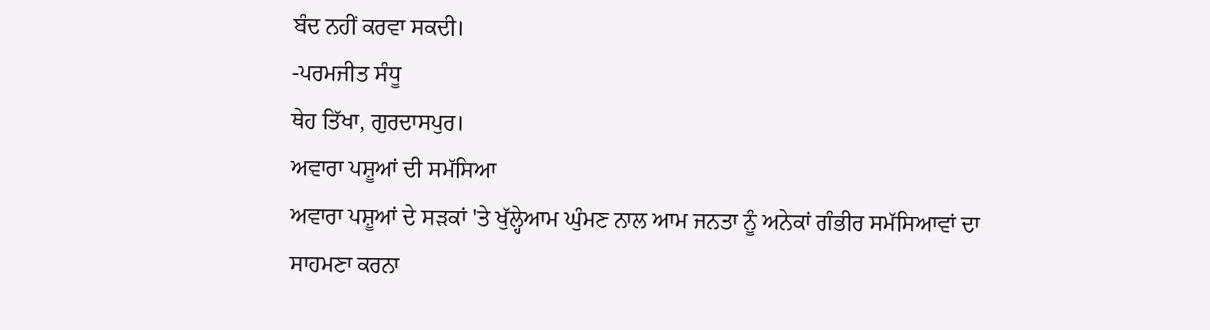ਬੰਦ ਨਹੀਂ ਕਰਵਾ ਸਕਦੀ।
-ਪਰਮਜੀਤ ਸੰਧੂ
ਥੇਹ ਤਿੱਖਾ, ਗੁਰਦਾਸਪੁਰ।
ਅਵਾਰਾ ਪਸ਼ੂਆਂ ਦੀ ਸਮੱਸਿਆ
ਅਵਾਰਾ ਪਸ਼ੂਆਂ ਦੇ ਸੜਕਾਂ 'ਤੇ ਖੁੱਲ੍ਹੇਆਮ ਘੁੰਮਣ ਨਾਲ ਆਮ ਜਨਤਾ ਨੂੰ ਅਨੇਕਾਂ ਗੰਭੀਰ ਸਮੱਸਿਆਵਾਂ ਦਾ ਸਾਹਮਣਾ ਕਰਨਾ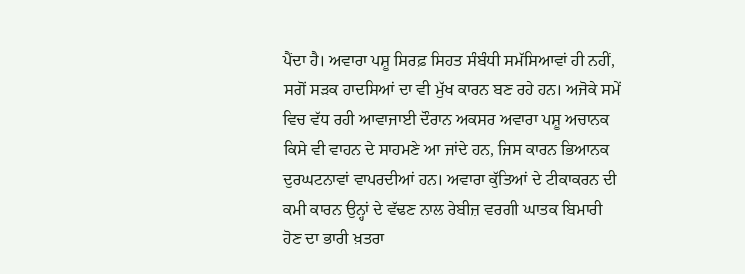ਪੈਂਦਾ ਹੈ। ਅਵਾਰਾ ਪਸ਼ੂ ਸਿਰਫ਼ ਸਿਹਤ ਸੰਬੰਧੀ ਸਮੱਸਿਆਵਾਂ ਹੀ ਨਹੀਂ, ਸਗੋਂ ਸੜਕ ਹਾਦਸਿਆਂ ਦਾ ਵੀ ਮੁੱਖ ਕਾਰਨ ਬਣ ਰਹੇ ਹਨ। ਅਜੋਕੇ ਸਮੇਂ ਵਿਚ ਵੱਧ ਰਹੀ ਆਵਾਜਾਈ ਦੌਰਾਨ ਅਕਸਰ ਅਵਾਰਾ ਪਸ਼ੂ ਅਚਾਨਕ ਕਿਸੇ ਵੀ ਵਾਹਨ ਦੇ ਸਾਹਮਣੇ ਆ ਜਾਂਦੇ ਹਨ, ਜਿਸ ਕਾਰਨ ਭਿਆਨਕ ਦੁਰਘਟਨਾਵਾਂ ਵਾਪਰਦੀਆਂ ਹਨ। ਅਵਾਰਾ ਕੁੱਤਿਆਂ ਦੇ ਟੀਕਾਕਰਨ ਦੀ ਕਮੀ ਕਾਰਨ ਉਨ੍ਹਾਂ ਦੇ ਵੱਢਣ ਨਾਲ ਰੇਬੀਜ਼ ਵਰਗੀ ਘਾਤਕ ਬਿਮਾਰੀ ਹੋਣ ਦਾ ਭਾਰੀ ਖ਼ਤਰਾ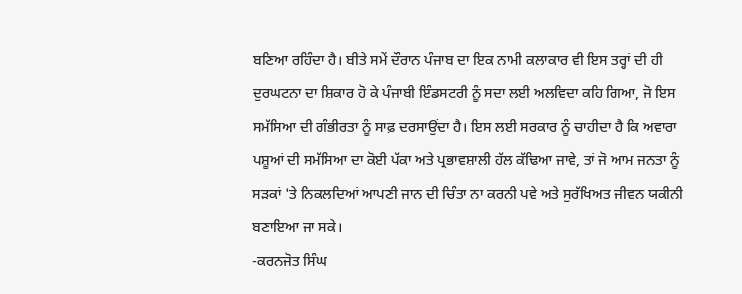ਬਣਿਆ ਰਹਿੰਦਾ ਹੈ। ਬੀਤੇ ਸਮੇਂ ਦੌਰਾਨ ਪੰਜਾਬ ਦਾ ਇਕ ਨਾਮੀ ਕਲਾਕਾਰ ਵੀ ਇਸ ਤਰ੍ਹਾਂ ਦੀ ਹੀ ਦੁਰਘਟਨਾ ਦਾ ਸ਼ਿਕਾਰ ਹੋ ਕੇ ਪੰਜਾਬੀ ਇੰਡਸਟਰੀ ਨੂੰ ਸਦਾ ਲਈ ਅਲਵਿਦਾ ਕਹਿ ਗਿਆ, ਜੋ ਇਸ ਸਮੱਸਿਆ ਦੀ ਗੰਭੀਰਤਾ ਨੂੰ ਸਾਫ਼ ਦਰਸਾਉਂਦਾ ਹੈ। ਇਸ ਲਈ ਸਰਕਾਰ ਨੂੰ ਚਾਹੀਦਾ ਹੈ ਕਿ ਅਵਾਰਾ ਪਸ਼ੂਆਂ ਦੀ ਸਮੱਸਿਆ ਦਾ ਕੋਈ ਪੱਕਾ ਅਤੇ ਪ੍ਰਭਾਵਸ਼ਾਲੀ ਹੱਲ ਕੱਢਿਆ ਜਾਵੇ, ਤਾਂ ਜੋ ਆਮ ਜਨਤਾ ਨੂੰ ਸੜਕਾਂ 'ਤੇ ਨਿਕਲਦਿਆਂ ਆਪਣੀ ਜਾਨ ਦੀ ਚਿੰਤਾ ਨਾ ਕਰਨੀ ਪਵੇ ਅਤੇ ਸੁਰੱਖਿਅਤ ਜੀਵਨ ਯਕੀਨੀ ਬਣਾਇਆ ਜਾ ਸਕੇ।
-ਕਰਨਜੋਤ ਸਿੰਘ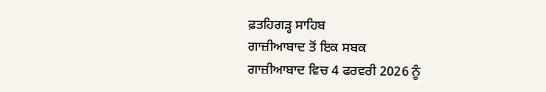ਫ਼ਤਹਿਗੜ੍ਹ ਸਾਹਿਬ
ਗਾਜ਼ੀਆਬਾਦ ਤੋਂ ਇਕ ਸਬਕ
ਗਾਜ਼ੀਆਬਾਦ ਵਿਚ 4 ਫਰਵਰੀ 2026 ਨੂੰ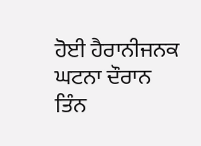ਹੋਈ ਹੈਰਾਨੀਜਨਕ ਘਟਨਾ ਦੌਰਾਨ ਤਿੰਨ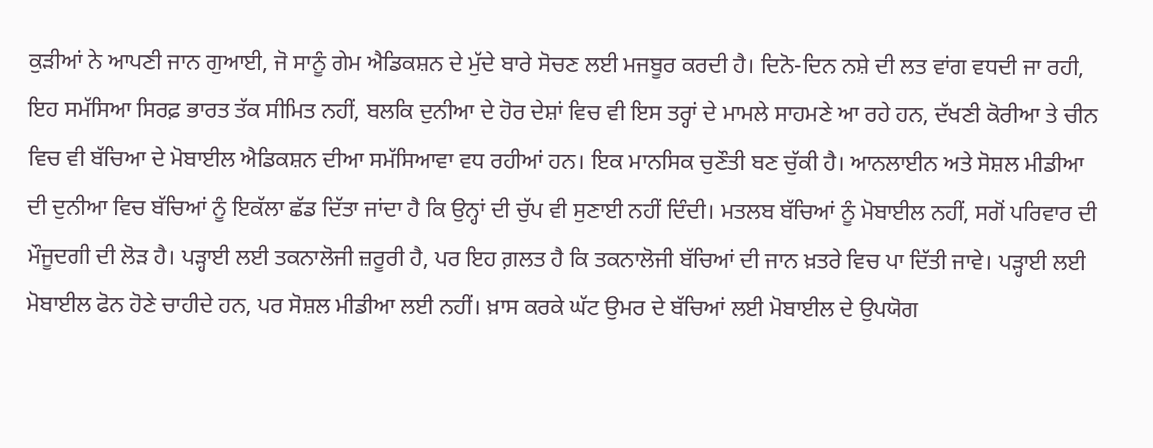ਕੁੜੀਆਂ ਨੇ ਆਪਣੀ ਜਾਨ ਗੁਆਈ, ਜੋ ਸਾਨੂੰ ਗੇਮ ਐਡਿਕਸ਼ਨ ਦੇ ਮੁੱਦੇ ਬਾਰੇ ਸੋਚਣ ਲਈ ਮਜਬੂਰ ਕਰਦੀ ਹੈ। ਦਿਨੋ-ਦਿਨ ਨਸ਼ੇ ਦੀ ਲਤ ਵਾਂਗ ਵਧਦੀ ਜਾ ਰਹੀ, ਇਹ ਸਮੱਸਿਆ ਸਿਰਫ਼ ਭਾਰਤ ਤੱਕ ਸੀਮਿਤ ਨਹੀਂ, ਬਲਕਿ ਦੁਨੀਆ ਦੇ ਹੋਰ ਦੇਸ਼ਾਂ ਵਿਚ ਵੀ ਇਸ ਤਰ੍ਹਾਂ ਦੇ ਮਾਮਲੇ ਸਾਹਮਣੇ ਆ ਰਹੇ ਹਨ, ਦੱਖਣੀ ਕੋਰੀਆ ਤੇ ਚੀਨ ਵਿਚ ਵੀ ਬੱਚਿਆ ਦੇ ਮੋਬਾਈਲ ਐਡਿਕਸ਼ਨ ਦੀਆ ਸਮੱਸਿਆਵਾ ਵਧ ਰਹੀਆਂ ਹਨ। ਇਕ ਮਾਨਸਿਕ ਚੁਣੌਤੀ ਬਣ ਚੁੱਕੀ ਹੈ। ਆਨਲਾਈਨ ਅਤੇ ਸੋਸ਼ਲ ਮੀਡੀਆ ਦੀ ਦੁਨੀਆ ਵਿਚ ਬੱਚਿਆਂ ਨੂੰ ਇਕੱਲਾ ਛੱਡ ਦਿੱਤਾ ਜਾਂਦਾ ਹੈ ਕਿ ਉਨ੍ਹਾਂ ਦੀ ਚੁੱਪ ਵੀ ਸੁਣਾਈ ਨਹੀਂ ਦਿੰਦੀ। ਮਤਲਬ ਬੱਚਿਆਂ ਨੂੰ ਮੋਬਾਈਲ ਨਹੀਂ, ਸਗੋਂ ਪਰਿਵਾਰ ਦੀ ਮੌਜੂਦਗੀ ਦੀ ਲੋੜ ਹੈ। ਪੜ੍ਹਾਈ ਲਈ ਤਕਨਾਲੋਜੀ ਜ਼ਰੂਰੀ ਹੈ, ਪਰ ਇਹ ਗ਼ਲਤ ਹੈ ਕਿ ਤਕਨਾਲੋਜੀ ਬੱਚਿਆਂ ਦੀ ਜਾਨ ਖ਼ਤਰੇ ਵਿਚ ਪਾ ਦਿੱਤੀ ਜਾਵੇ। ਪੜ੍ਹਾਈ ਲਈ ਮੋਬਾਈਲ ਫੋਨ ਹੋਣੇ ਚਾਹੀਦੇ ਹਨ, ਪਰ ਸੋਸ਼ਲ ਮੀਡੀਆ ਲਈ ਨਹੀਂ। ਖ਼ਾਸ ਕਰਕੇ ਘੱਟ ਉਮਰ ਦੇ ਬੱਚਿਆਂ ਲਈ ਮੋਬਾਈਲ ਦੇ ਉਪਯੋਗ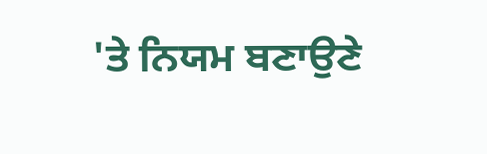'ਤੇ ਨਿਯਮ ਬਣਾਉਣੇ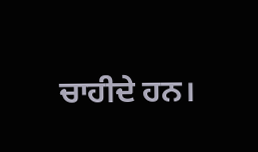ਚਾਹੀਦੇ ਹਨ।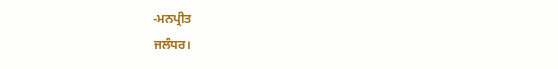-ਮਨਪ੍ਰੀਤ
ਜਲੰਧਰ।